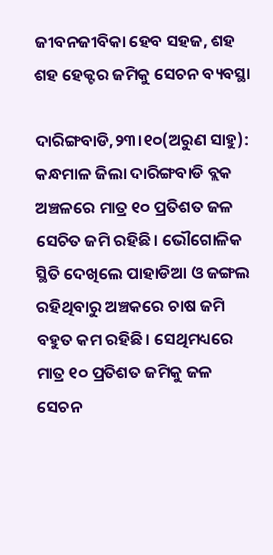ଜୀବନଜୀବିକା ହେବ ସହଜ, ଶହ ଶହ ହେକ୍ଟର ଜମିକୁ ସେଚନ ବ୍ୟବସ୍ଥା

ଦାରିଙ୍ଗବାଡି,୨୩।୧୦(ଅରୁଣ ସାହୁ): କନ୍ଧମାଳ ଜିଲା ଦାରିଙ୍ଗବାଡି ବ୍ଲକ ଅଞ୍ଚଳରେ ମାତ୍ର ୧୦ ପ୍ରତିଶତ ଜଳ ସେଚିତ ଜମି ରହିଛି। ଭୌଗୋଳିକ ସ୍ଥିତି ଦେଖିଲେ ପାହାଡିଆ ଓ ଜଙ୍ଗଲ ରହିଥିବାରୁ ଅଞ୍ଚକରେ ଚାଷ ଜମି ବହୁତ କମ ରହିଛି। ସେଥିମଧ୍ୟରେ ମାତ୍ର ୧୦ ପ୍ରତିଶତ ଜମିକୁ ଜଳ ସେଚନ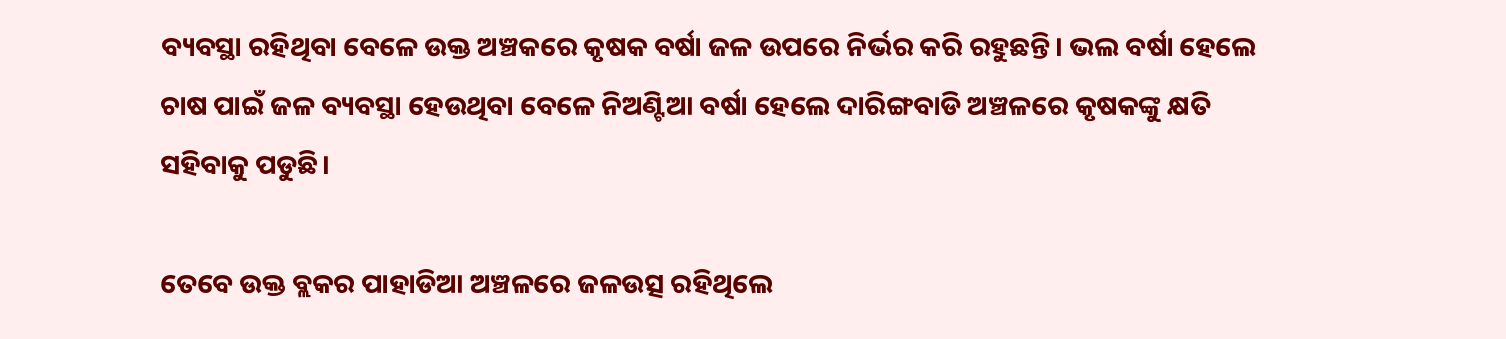ବ୍ୟବସ୍ଥା ରହିଥିବା ବେଳେ ଉକ୍ତ ଅଞ୍ଚକରେ କୃଷକ ବର୍ଷା ଜଳ ଉପରେ ନିର୍ଭର କରି ରହୁଛନ୍ତି। ଭଲ ବର୍ଷା ହେଲେ ଚାଷ ପାଇଁ ଜଳ ବ୍ୟବସ୍ଥା ହେଉଥିବା ବେଳେ ନିଅଣ୍ଟିଆ ବର୍ଷା ହେଲେ ଦାରିଙ୍ଗବାଡି ଅଞ୍ଚଳରେ କୃଷକଙ୍କୁ କ୍ଷତି ସହିବାକୁ ପଡୁଛି।

ତେବେ ଉକ୍ତ ବ୍ଲକର ପାହାଡିଆ ଅଞ୍ଚଳରେ ଜଳଉତ୍ସ ରହିଥିଲେ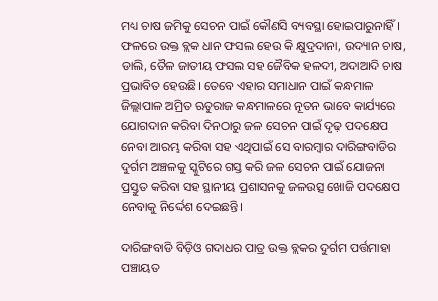ମଧ୍ୟ ଚାଷ ଜମିକୁ ସେଚନ ପାଇଁ କୌଣସି ବ୍ୟବସ୍ଥା ହୋଇପାରୁନାହିଁ। ଫଳରେ ଉକ୍ତ ବ୍ଲକ ଧାନ ଫସଲ ହେଉ କି କ୍ଷୁଦ୍ରଦାନା, ଉଦ୍ୟାନ ଚାଷ, ଡାଲି, ତୈଳ ଜାତୀୟ ଫସଲ ସହ ଜୈବିକ ହଳଦୀ, ଅଦାଆଦି ଚାଷ ପ୍ରଭାବିତ ହେଉଛି। ତେବେ ଏହାର ସମାଧାନ ପାଇଁ କନ୍ଧମାଳ ଜିଲ୍ଲାପାଳ ଅମ୍ରିତ ଋତୁରାଜ କନ୍ଧମାଳରେ ନୂତନ ଭାବେ କାର୍ଯ୍ୟରେ ଯୋଗଦାନ କରିବା ଦିନଠାରୁ ଜଳ ସେଚନ ପାଇଁ ଦୃଢ଼ ପଦକ୍ଷେପ ନେବା ଆରମ୍ଭ କରିବା ସହ ଏଥିପାଇଁ ସେ ବାରମ୍ବାର ଦାରିଙ୍ଗବାଡିର ଦୁର୍ଗମ ଅଞ୍ଚଳକୁ ସ୍କୁଟିରେ ଗସ୍ତ କରି ଜଳ ସେଚନ ପାଇଁ ଯୋଜନା ପ୍ରସ୍ତୁତ କରିବା ସହ ସ୍ଥାନୀୟ ପ୍ରଶାସନକୁ ଜଳଉତ୍ସ ଖୋଜି ପଦକ୍ଷେପ ନେବାକୁ ନିର୍ଦ୍ଦେଶ ଦେଇଛନ୍ତି।

ଦାରିଙ୍ଗବାଡି ବିଡ଼ିଓ ଗଦାଧର ପାତ୍ର ଉକ୍ତ ବ୍ଲକର ଦୁର୍ଗମ ପର୍ତ୍ତମାହା ପଞ୍ଚାୟତ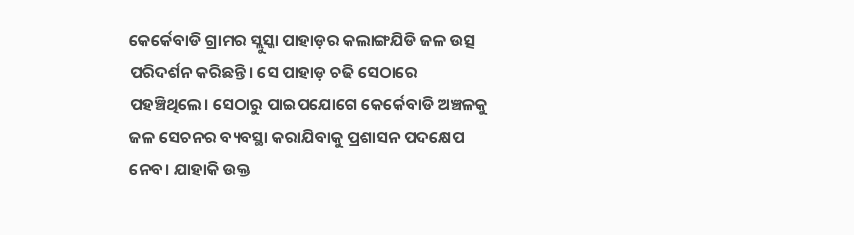କେର୍କେବାଡି ଗ୍ରାମର ସ୍ଲୁସ୍କା ପାହାଡ଼ର କଲାଙ୍ଗଯିଡି ଜଳ ଉତ୍ସ ପରିଦର୍ଶନ କରିଛନ୍ତି। ସେ ପାହାଡ଼ ଚଢି ସେଠାରେ ପହଞ୍ଚିଥିଲେ। ସେଠାରୁ ପାଇପଯୋଗେ କେର୍କେବାଡି ଅଞ୍ଚଳକୁ ଜଳ ସେଚନର ବ୍ୟବସ୍ଥା କରାଯିବାକୁ ପ୍ରଶାସନ ପଦକ୍ଷେପ ନେବ। ଯାହାକି ଉକ୍ତ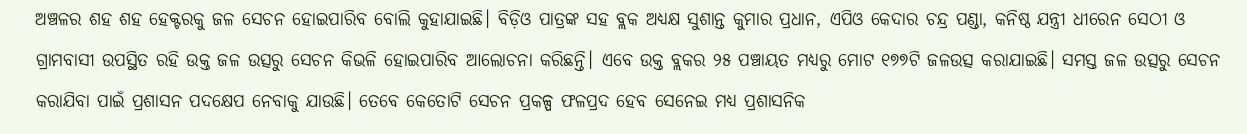ଅଞ୍ଚଳର ଶହ ଶହ ହେକ୍ଟରକୁ ଜଳ ସେଚନ ହୋଇପାରିବ ବୋଲି କୁହାଯାଇଛି। ବିଡ଼ିଓ ପାତ୍ରଙ୍କ ସହ ବ୍ଲକ ଅଧ୍ୟକ୍ଷ ସୁଶାନ୍ତ କୁମାର ପ୍ରଧାନ, ଏପିଓ କେଦାର ଚନ୍ଦ୍ର ପଣ୍ଡା, କନିଷ୍ଠ ଯନ୍ତ୍ରୀ ଧୀରେନ ସେଠୀ ଓ ଗ୍ରାମବାସୀ ଉପସ୍ଥିତ ରହି ଉକ୍ତ ଜଳ ଉତ୍ସରୁ ସେଚନ କିଭଳି ହୋଇପାରିବ ଆଲୋଚନା କରିଛନ୍ତି। ଏବେ ଉକ୍ତ ବ୍ଲକର ୨୫ ପଞ୍ଚାୟତ ମଧ୍ୟରୁ ମୋଟ ୧୭୭ଟି ଜଳଉତ୍ସ କରାଯାଇଛି। ସମସ୍ତ ଜଳ ଉତ୍ସରୁ ସେଚନ କରାଯିବା ପାଇଁ ପ୍ରଶାସନ ପଦକ୍ଷେପ ନେବାକୁ ଯାଉଛି। ତେବେ କେତୋଟି ସେଚନ ପ୍ରକଳ୍ପ ଫଳପ୍ରଦ ହେବ ସେନେଇ ମଧ୍ୟ ପ୍ରଶାସନିକ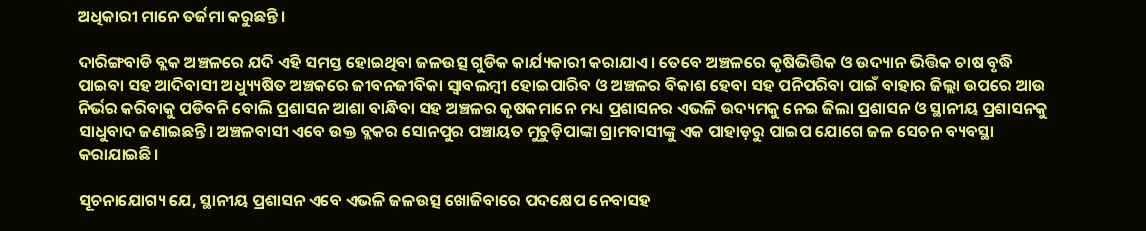ଅଧିକାରୀ ମାନେ ତର୍ଜମା କରୁଛନ୍ତି।

ଦାରିଙ୍ଗବାଡି ବ୍ଲକ ଅଞ୍ଚଳରେ ଯଦି ଏହି ସମସ୍ତ ହୋଇଥିବା ଜଳଉତ୍ସ ଗୁଡିକ କାର୍ଯ୍ୟକାରୀ କରାଯାଏ। ତେବେ ଅଞ୍ଚଳରେ କୃଷିଭିତ୍ତିକ ଓ ଉଦ୍ୟାନ ଭିତ୍ତିକ ଚାଷ ବୃଦ୍ଧି ପାଇବା ସହ ଆଦିବାସୀ ଅଧ୍ୟ୍ୟୁଷିତ ଅଞ୍ଚକରେ ଜୀବନଜୀବିକା ସ୍ବାବଲମ୍ବୀ ହୋଇପାରିବ ଓ ଅଞ୍ଚଳର ବିକାଶ ହେବା ସହ ପନିପରିବା ପାଇଁ ବାହାର ଜିଲ୍ଲା ଉପରେ ଆଉ ନିର୍ଭର କରିବାକୁ ପଡିବନି ବୋଲି ପ୍ରଶାସନ ଆଶା ବାନ୍ଧିବା ସହ ଅଞ୍ଚଳର କୃଷକମାନେ ମଧ୍ୟ ପ୍ରଶାସନର ଏଭଳି ଉଦ୍ୟମକୁ ନେଇ ଜିଲା ପ୍ରଶାସନ ଓ ସ୍ଥାନୀୟ ପ୍ରଶାସନକୁ ସାଧୁବାଦ ଜଣାଇଛନ୍ତି। ଅଞ୍ଚଳବାସୀ ଏବେ ଉକ୍ତ ବ୍ଲକର ସୋନପୁର ପଞ୍ଚାୟତ ମୁଚୁଡ଼ିପାଙ୍କା ଗ୍ରାମବାସୀଙ୍କୁ ଏକ ପାହାଡ଼ରୁ ପାଇପ ଯୋଗେ ଜଳ ସେଚନ ବ୍ୟବସ୍ଥା କରାଯାଇଛି।

ସୂଚନାଯୋଗ୍ୟ ଯେ, ସ୍ଥାନୀୟ ପ୍ରଶାସନ ଏବେ ଏଭଳି ଜଳଉତ୍ସ ଖୋଜିବାରେ ପଦକ୍ଷେପ ନେବାସହ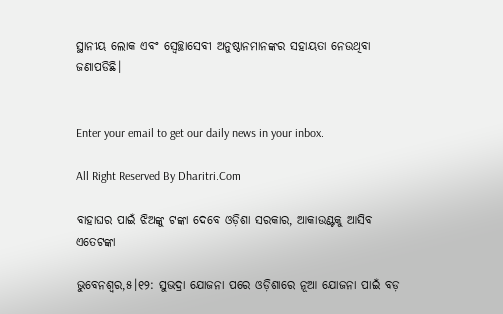ସ୍ଥାନୀୟ ଲୋକ ଏବଂ ସ୍ବେଚ୍ଛାସେବୀ ଅନୁଷ୍ଠାନମାନଙ୍କର ସହାୟତା ନେଉଥିବା ଜଣାପଡିଛି।


Enter your email to get our daily news in your inbox.

All Right Reserved By Dharitri.Com

ବାହାଘର ପାଇଁ ଝିଅଙ୍କୁ ଟଙ୍କା ଦେବେ ଓଡ଼ିଶା ସରକାର, ଆକାଉଣ୍ଟକୁ ଆସିବ ଏତେଟଙ୍କା

ଭୁବେନଶ୍ୱର,୫।୧୨: ସୁଭଦ୍ରା ଯୋଜନା ପରେ ଓଡ଼ିଶାରେ ନୂଆ ଯୋଜନା ପାଇଁ ବଡ଼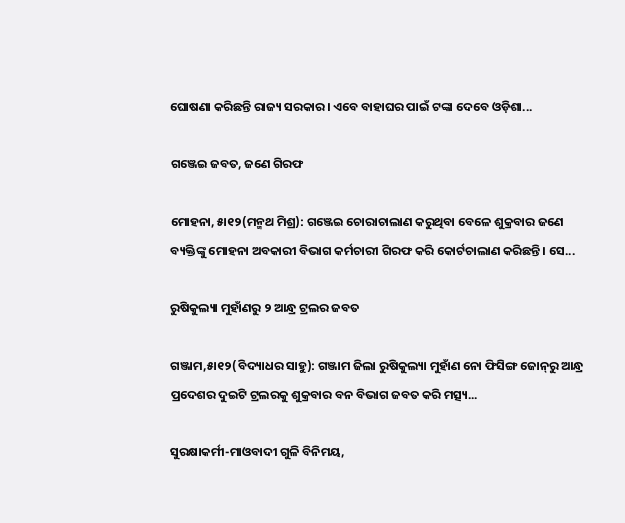ଘୋଷଣା କରିଛନ୍ତି ରାଜ୍ୟ ସରକାର। ଏବେ ବାହାଘର ପାଇଁ ଟଙ୍କା ଦେବେ ଓଡ଼ିଶା...

ଗଞ୍ଜେଇ ଜବତ, ଜଣେ ଗିରଫ

ମୋହନା, ୫ା୧୨(ମନ୍ମଥ ମିଶ୍ର): ଗଞ୍ଜେଇ ଚୋରାଚାଲାଣ କରୁଥିବା ବେଳେ ଶୁକ୍ରବାର ଜଣେ ବ୍ୟକ୍ତିଙ୍କୁ ମୋହନା ଅବକାରୀ ବିଭାଗ କର୍ମଚାରୀ ଗିରଫ କରି କୋର୍ଟଚାଲାଣ କରିଛନ୍ତି। ସେ...

ରୁଷିକୁଲ୍ୟା ମୁହାଁଣରୁ ୨ ଆନ୍ଧ୍ର ଟ୍ରଲର ଜବତ

ଗଞ୍ଜାମ,୫ା୧୨(ବିଦ୍ୟାଧର ସାହୁ): ଗଞ୍ଜାମ ଜିଲା ରୁଷିକୁଲ୍ୟା ମୁହାଁଣ ନୋ ଫିସିଙ୍ଗ ଜୋନ୍‌ରୁ ଆନ୍ଧ୍ର ପ୍ରଦେଶର ଦୁଇଟି ଟ୍ରଲରକୁ ଶୁକ୍ରବାର ବନ ବିଭାଗ ଜବତ କରି ମତ୍ସ୍ୟ...

ସୁରକ୍ଷାକର୍ମୀ-ମାଓବାଦୀ ଗୁଳି ବିନିମୟ,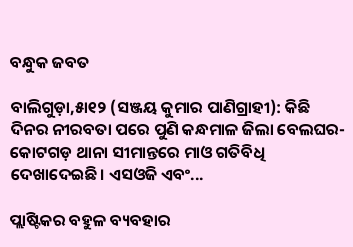ବନ୍ଧୁକ ଜବତ

ବାଲିଗୁଡ଼ା,୫ା୧୨ (ସଞ୍ଜୟ କୁମାର ପାଣିଗ୍ରାହୀ): କିଛି ଦିନର ନୀରବତା ପରେ ପୁଣି କନ୍ଧମାଳ ଜିଲା ବେଲଘର-କୋଟଗଡ଼ ଥାନା ସୀମାନ୍ତରେ ମାଓ ଗତିବିଧି ଦେଖାଦେଇଛି। ଏସଓଜି ଏବଂ...

ପ୍ଲାଷ୍ଟିକର ବହୁଳ ବ୍ୟବହାର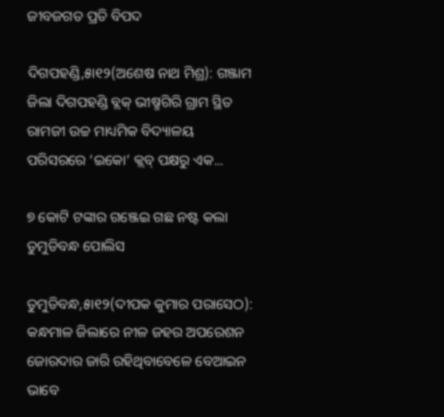ଜୀବଜଗତ ପ୍ରତି ବିପଦ

ଦିଗପହଣ୍ଡି,୫ା୧୨(ଅଶେଷ ନାଥ ମିଶ୍ର): ଗଞ୍ଜାମ ଜିଲା ଦିଗପହଣ୍ଡି ବ୍ଲକ୍‌ ଭୀଷ୍ମଗିରି ଗ୍ରାମ ସ୍ଥିତ ରାମଜୀ ଉଚ୍ଚ ମାଧ୍ୟମିକ ବିଦ୍ୟାଳୟ ପରିସରରେ ‘ଇକୋ’ କ୍ଲବ୍‌ ପକ୍ଷରୁ ଏକ...

୭ କୋଟି ଟଙ୍କାର ଗଞ୍ଜେଇ ଗଛ ନଷ୍ଟ କଲା ତୁମୁଡିବନ୍ଧ ପୋଲିସ

ତୁମୁଡିବନ୍ଧ,୫ା୧୨(ଦୀପକ କୁମାର ପରାସେଠ): କନ୍ଧମାଳ ଜିଲାରେ ନୀଳ ଜହର ଅପରେଶନ ଜୋରଦାର ଜାରି ରହିଥିବାବେଳେ ବେଆଇନ ଭାବେ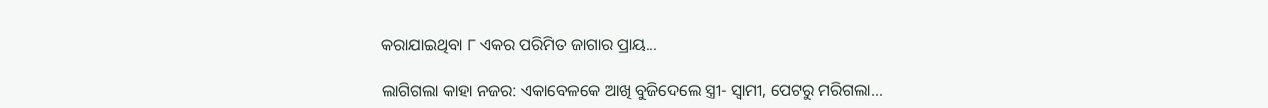କରାଯାଇଥିବା ୮ ଏକର ପରିମିତ ଜାଗାର ପ୍ରାୟ...

ଲାଗିଗଲା କାହା ନଜର: ଏକାବେଳକେ ଆଖି ବୁଜିଦେଲେ ସ୍ତ୍ରୀ- ସ୍ବାମୀ, ପେଟରୁ ମରିଗଲା…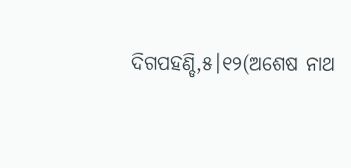ଦିଗପହଣ୍ଡି,୫।୧୨(ଅଶେଷ ନାଥ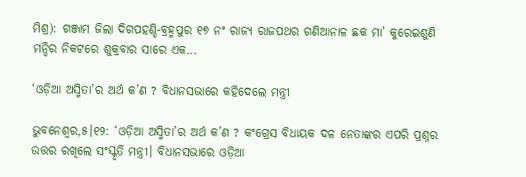ମିଶ୍ର): ଗଞ୍ଜାମ ଜିଲା ଦିଗପହଣ୍ଡି-ବ୍ରହ୍ମପୁର ୧୭ ନଂ ରାଜ୍ୟ ରାଜପଥର ଗଣିଆନାଳ ଛକ ମା’ କୁରେଇଶୁଣି ମନ୍ଦିର ନିକଟରେ ଶୁକ୍ରବାର ସାରେ ଏକ...

‘ଓଡ଼ିଆ ଅସ୍ମିତା’ର ଅର୍ଥ କ’ଣ ? ବିଧାନସଭାରେ କହିଦେଲେ ମନ୍ତ୍ରୀ

ଭୁବନେଶ୍ୱର,୫।୧୨: ‘ଓଡ଼ିଆ ଅସ୍ମିତା’ର ଅର୍ଥ କ’ଣ ? କଂଗ୍ରେସ ବିଧାୟକ ଦଳ ନେତାଙ୍କର ଏପରି ପ୍ରଶ୍ନର ଉତ୍ତର ରଖିଲେ ସଂସ୍କୃତି ମନ୍ତ୍ରୀ। ବିଧାନସଭାରେ ଓଡ଼ିଆ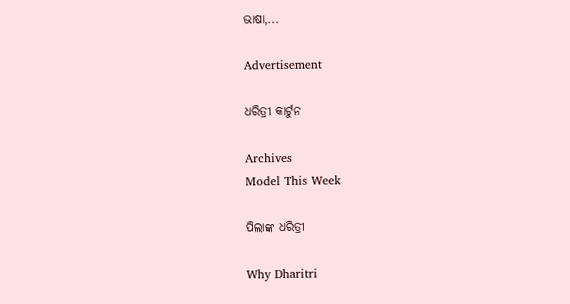ଭାଷା,...

Advertisement

ଧରିତ୍ରୀ କାର୍ଟୁନ

Archives
Model This Week

ପିଲାଙ୍କ ଧରିତ୍ରୀ

Why Dharitri